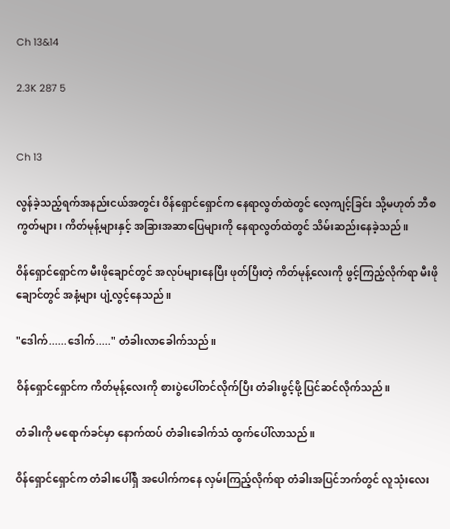Ch 13&14

2.3K 287 5


Ch 13

လွန်ခဲ့သည့်ရက်အနည်းငယ်အတွင်း ဝိန်ရှောင်ရှောင်က နေရာလွတ်ထဲတွင် လေ့ကျင့်ခြင်း သို့မဟုတ် ဘီစကွတ်များ၊ ကိတ်မုန့်များနှင့် အခြားအဆာပြေများကို နေရာလွတ်ထဲတွင် သိမ်းဆည်းနေခဲ့သည်။

ဝိန်ရှောင်ရှောင်က မီးဖိုချောင်တွင် အလုပ်များနေပြီး ဖုတ်ပြီးတဲ့ ကိတ်မုန့်လေးကို ဖွင့်ကြည့်လိုက်ရာ မီးဖိုချောင်တွင် အနံ့များ ပျံ့လွင့်နေသည်။

"ဒေါက်......ဒေါက်....." တံခါးလာခေါက်သည်။

ဝိန်ရှောင်ရှောင်က ကိတ်မုန့်လေးကို စားပွဲပေါ်တင်လိုက်ပြီး တံခါးဖွင့်ဖို့ ပြင်ဆင်လိုက်သည်။

တံခါးကို မရောက်ခင်မှာ နောက်ထပ် တံခါးခေါက်သံ ထွက်ပေါ်လာသည်။

ဝိန်ရှောင်ရှောင်က တံခါးပေါ်ရှိ အပေါက်ကနေ လှမ်းကြည့်လိုက်ရာ တံခါးအပြင်ဘက်တွင် လူသုံးလေး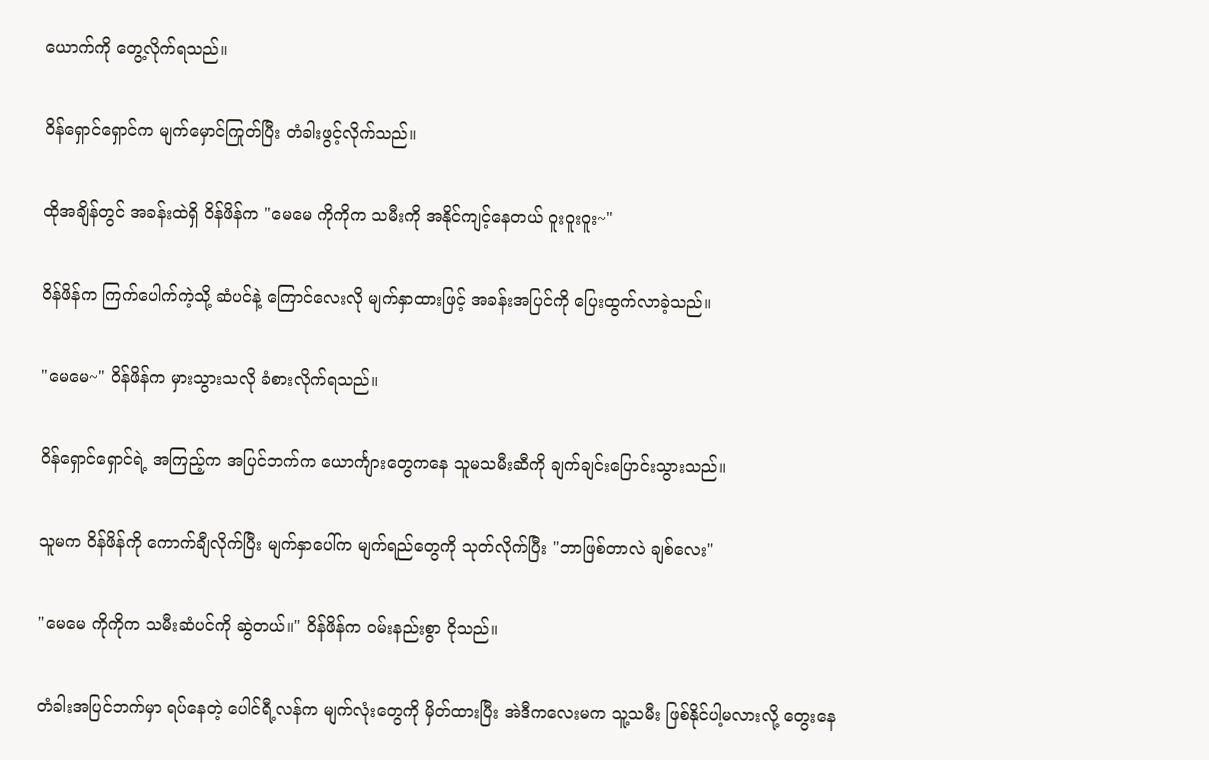ယောက်ကို တွေ့လိုက်ရသည်။

ဝိန်ရှောင်ရှောင်က မျက်မှောင်ကြုတ်ပြီး တံခါးဖွင့်လိုက်သည်။

ထိုအချိန်တွင် အခန်းထဲရှိ ဝိန်ဖိန်က "မေမေ ကိုကိုက သမီးကို အနိုင်ကျင့်နေတယ် ဝူးဝူးဝူး~"

ဝိန်ဖိန်က ကြက်ပေါက်ကဲ့သို့ ဆံပင်နဲ့ ကြောင်လေးလို မျက်နှာထားဖြင့် အခန်းအပြင်ကို ပြေးထွက်လာခဲ့သည်။

"မေမေ~" ဝိန်ဖိန်က မှားသွားသလို ခံစားလိုက်ရသည်။

ဝိန်ရှောင်ရှောင်ရဲ့ အကြည့်က အပြင်ဘက်က ယောင်္ကျားတွေကနေ သူမသမီးဆီကို ချက်ချင်းပြောင်းသွားသည်။

သူမက ဝိန်ဖိန်ကို ကောက်ချီလိုက်ပြီး မျက်နှာ‌ပေါ်က မျက်ရည်တွေကို သုတ်လိုက်ပြီး "ဘာဖြစ်တာလဲ ချစ်လေး"

"မေမေ ကိုကိုက သမီးဆံပင်ကို ဆွဲတယ်။" ဝိန်ဖိန်က ဝမ်းနည်းစွာ ငိုသည်။

တံခါးအပြင်ဘက်မှာ ရပ်နေတဲ့ ပေါင်ရီ့လန်က မျက်လုံးတွေကို မှိတ်ထားပြီး အဲဒီကလေးမက သူ့သမီး ဖြစ်နိုင်ပါ့မလားလို့ တွေးနေ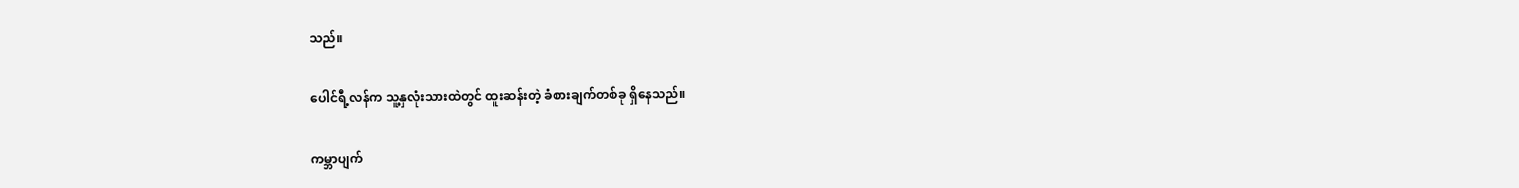သည်။

ပေါင်ရီ့လန်က သူ့နှလုံးသားထဲတွင် ထူးဆန်းတဲ့ ခံစားချက်တစ်ခု ရှိနေသည်။

ကမ္ဘာပျက်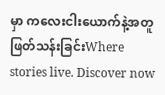မှာ ကလေးငါးယောက်နဲ့အတူ ဖြတ်သန်းခြင်းWhere stories live. Discover now